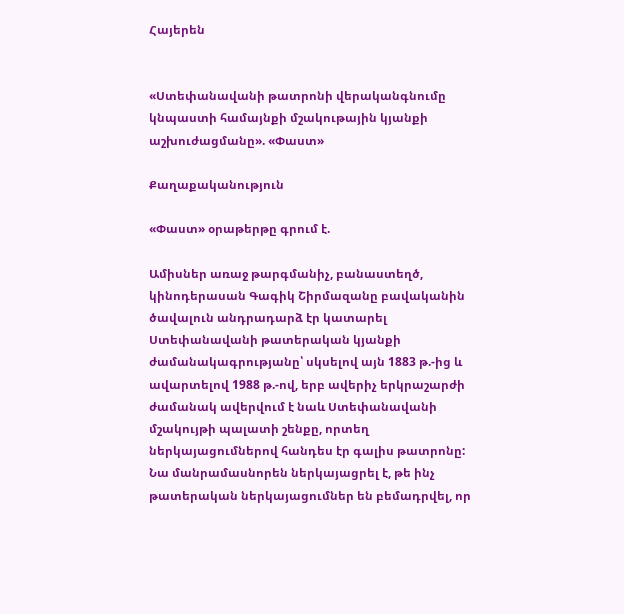Հայերեն


«Ստեփանավանի թատրոնի վերականգնումը կնպաստի համայնքի մշակութային կյանքի աշխուժացմանը». «Փաստ»

Քաղաքականություն

«Փաստ» օրաթերթը գրում է.

Ամիսներ առաջ թարգմանիչ, բանաստեղծ, կինոդերասան Գագիկ Շիրմազանը բավականին ծավալուն անդրադարձ էր կատարել Ստեփանավանի թատերական կյանքի ժամանակագրությանը՝ սկսելով այն 1883 թ.-ից և ավարտելով 1988 թ.-ով, երբ ավերիչ երկրաշարժի ժամանակ ավերվում է նաև Ստեփանավանի մշակույթի պալատի շենքը, որտեղ ներկայացումներով հանդես էր գալիս թատրոնը: Նա մանրամասնորեն ներկայացրել է, թե ինչ թատերական ներկայացումներ են բեմադրվել, որ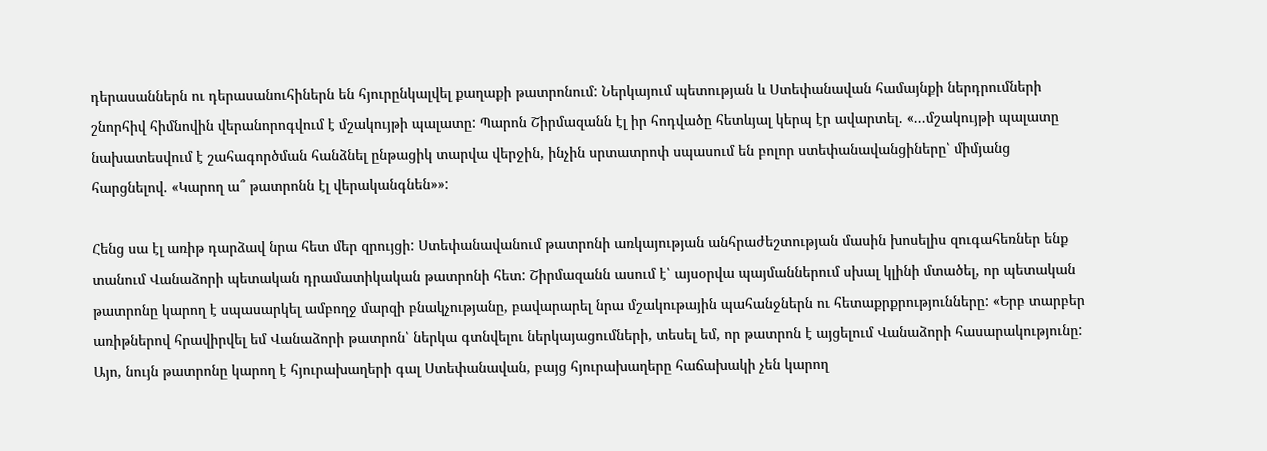դերասաններն ու դերասանուհիներն են հյուրընկալվել քաղաքի թատրոնում: Ներկայում պետության և Ստեփանավան համայնքի ներդրումների շնորհիվ հիմնովին վերանորոգվում է մշակույթի պալատը: Պարոն Շիրմազանն էլ իր հոդվածը հետևյալ կերպ էր ավարտել. «...մշակույթի պալատը նախատեսվում է շահագործման հանձնել ընթացիկ տարվա վերջին, ինչին սրտատրոփ սպասում են բոլոր ստեփանավանցիները՝ միմյանց հարցնելով. «Կարող ա՞ թատրոնն էլ վերականգնեն»»:

Հենց սա էլ առիթ դարձավ նրա հետ մեր զրույցի: Ստեփանավանում թատրոնի առկայության անհրաժեշտության մասին խոսելիս զուգահեռներ ենք տանում Վանաձորի պետական դրամատիկական թատրոնի հետ: Շիրմազանն ասում է՝ այսօրվա պայմաններում սխալ կլինի մտածել, որ պետական թատրոնը կարող է սպասարկել ամբողջ մարզի բնակչությանը, բավարարել նրա մշակութային պահանջներն ու հետաքրքրությունները: «Երբ տարբեր առիթներով հրավիրվել եմ Վանաձորի թատրոն՝ ներկա գտնվելու ներկայացումների, տեսել եմ, որ թատրոն է այցելում Վանաձորի հասարակությունը: Այո, նույն թատրոնը կարող է հյուրախաղերի գալ Ստեփանավան, բայց հյուրախաղերը հաճախակի չեն կարող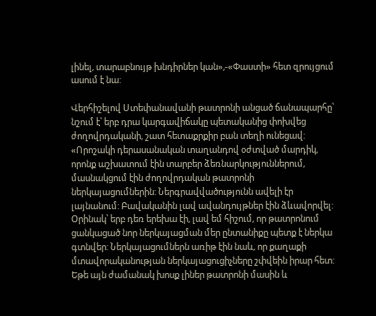լինել, տարաբնույթ խնդիրներ կան»,-«Փաստի» հետ զրույցում ասում է նա:

Վերհիշելով Ստեփանավանի թատրոնի անցած ճանապարհը՝ նշում է՝ երբ դրա կարգավիճակը պետականից փոխվեց ժողովրդականի, շատ հետաքրքիր բան տեղի ունեցավ: «Որոշակի դերասանական տաղանդով օժտված մարդիկ, որոնք աշխատում էին տարբեր ձեռնարկություններում, մասնակցում էին ժողովրդական թատրոնի ներկայացումներին: Ներգրավվածությունն ավելի էր լայնանում: Բավականին լավ ավանդույթներ էին ձևավորվել: Օրինակ՝ երբ դեռ երեխա էի, լավ եմ հիշում, որ թատրոնում ցանկացած նոր ներկայացման մեր ընտանիքը պետք է ներկա գտնվեր: Ներկայացումներն առիթ էին նաև, որ քաղաքի մտավորականության ներկայացուցիչները շփվեին իրար հետ: Եթե այն ժամանակ խոսք լիներ թատրոնի մասին և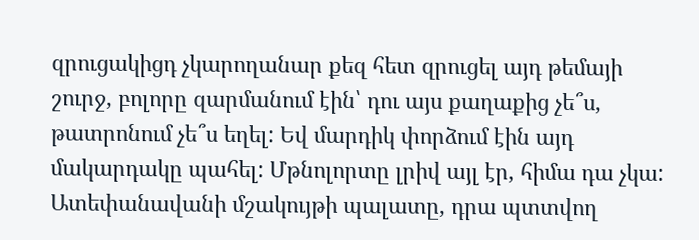զրուցակիցդ չկարողանար քեզ հետ զրուցել այդ թեմայի շուրջ, բոլորը զարմանում էին՝ դու այս քաղաքից չե՞ս, թատրոնում չե՞ս եղել: Եվ մարդիկ փորձում էին այդ մակարդակը պահել: Մթնոլորտը լրիվ այլ էր, հիմա դա չկա: Ատեփանավանի մշակույթի պալատը, դրա պտտվող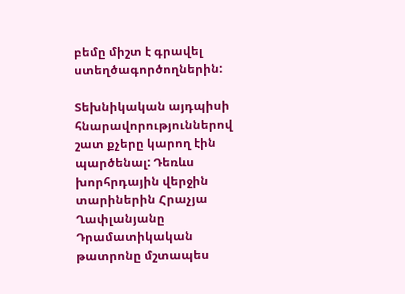բեմը միշտ է գրավել ստեղծագործողներին:

Տեխնիկական այդպիսի հնարավորություններով շատ քչերը կարող էին պարծենալ: Դեռևս խորհրդային վերջին տարիներին Հրաչյա Ղափլանյանը Դրամատիկական թատրոնը մշտապես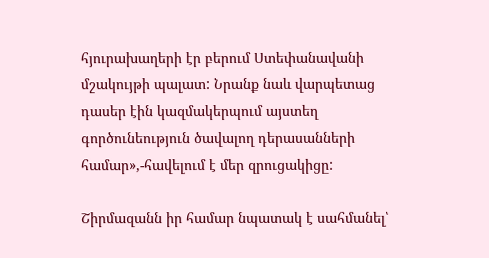հյուրախաղերի էր բերում Ստեփանավանի մշակույթի պալատ: Նրանք նաև վարպետաց դասեր էին կազմակերպում այստեղ գործունեություն ծավալող դերասանների համար»,-հավելում է մեր զրուցակիցը:

Շիրմազանն իր համար նպատակ է սահմանել՝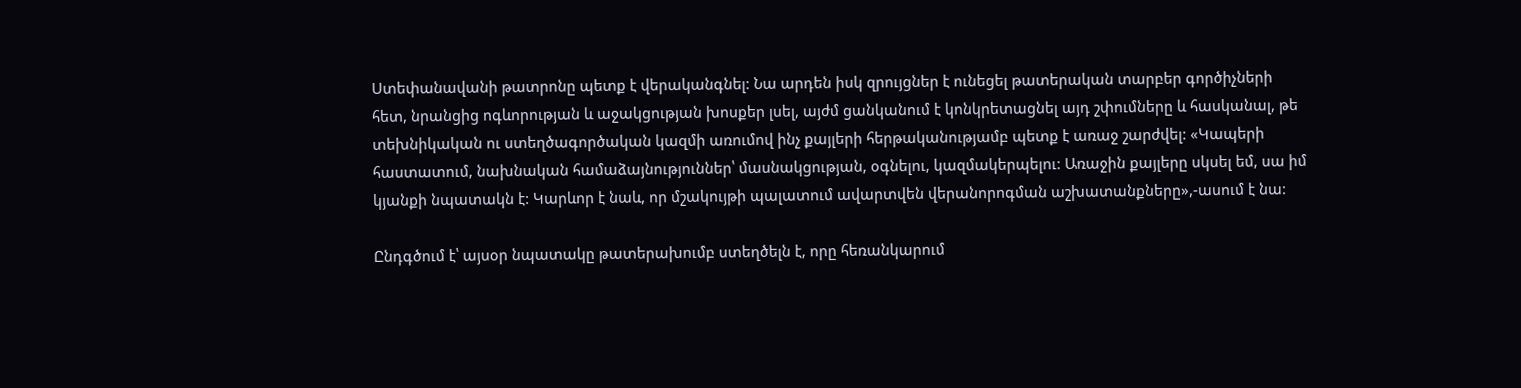Ստեփանավանի թատրոնը պետք է վերականգնել: Նա արդեն իսկ զրույցներ է ունեցել թատերական տարբեր գործիչների հետ, նրանցից ոգևորության և աջակցության խոսքեր լսել, այժմ ցանկանում է կոնկրետացնել այդ շփումները և հասկանալ, թե տեխնիկական ու ստեղծագործական կազմի առումով ինչ քայլերի հերթականությամբ պետք է առաջ շարժվել: «Կապերի հաստատում, նախնական համաձայնություններ՝ մասնակցության, օգնելու, կազմակերպելու: Առաջին քայլերը սկսել եմ, սա իմ կյանքի նպատակն է: Կարևոր է նաև, որ մշակույթի պալատում ավարտվեն վերանորոգման աշխատանքները»,-ասում է նա:

Ընդգծում է՝ այսօր նպատակը թատերախումբ ստեղծելն է, որը հեռանկարում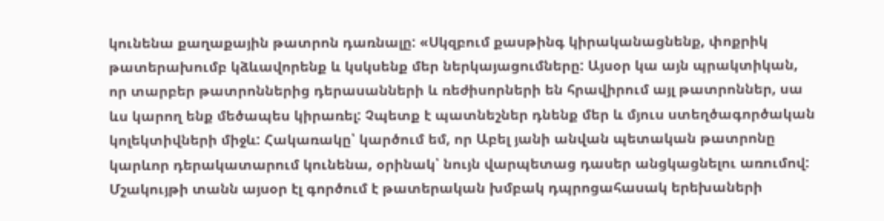կունենա քաղաքային թատրոն դառնալը: «Սկզբում քասթինգ կիրականացնենք, փոքրիկ թատերախումբ կձևավորենք և կսկսենք մեր ներկայացումները: Այսօր կա այն պրակտիկան, որ տարբեր թատրոններից դերասանների և ռեժիսորների են հրավիրում այլ թատրոններ, սա ևս կարող ենք մեծապես կիրառել: Չպետք է պատնեշներ դնենք մեր և մյուս ստեղծագործական կոլեկտիվների միջև: Հակառակը՝ կարծում եմ, որ Աբել յանի անվան պետական թատրոնը կարևոր դերակատարում կունենա, օրինակ՝ նույն վարպետաց դասեր անցկացնելու առումով: Մշակույթի տանն այսօր էլ գործում է թատերական խմբակ դպրոցահասակ երեխաների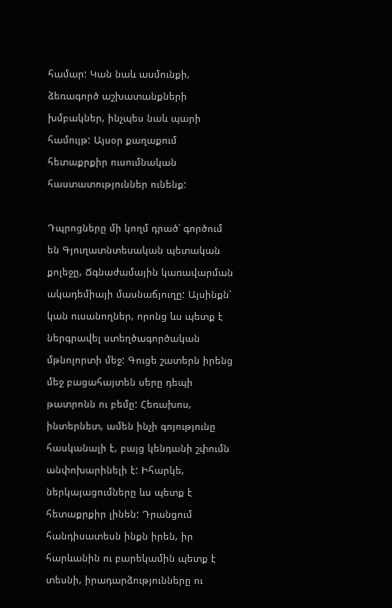համար: Կան նաև ասմունքի, ձեռագործ աշխատանքների խմբակներ, ինչպես նաև պարի համույթ: Այսօր քաղաքում հետաքրքիր ուսումնական հաստատություններ ունենք:

Դպրոցները մի կողմ դրած՝ գործում են Գյուղատնտեսական պետական քոլեջը, Ճգնաժամային կառավարման ակադեմիայի մասնաճյուղը: Այսինքն՝ կան ուսանողներ, որոնց ևս պետք է ներգրավել ստեղծագործական մթնոլորտի մեջ: Գուցե շատերն իրենց մեջ բացահայտեն սերը դեպի թատրոնն ու բեմը: Հեռախոս, ինտերնետ, ամեն ինչի գոյությունը հասկանալի է, բայց կենդանի շփումն անփոխարինելի է: Իհարկե, ներկայացումները ևս պետք է հետաքրքիր լինեն: Դրանցում հանդիսատեսն ինքն իրեն, իր հարևանին ու բարեկամին պետք է տեսնի, իրադարձությունները ու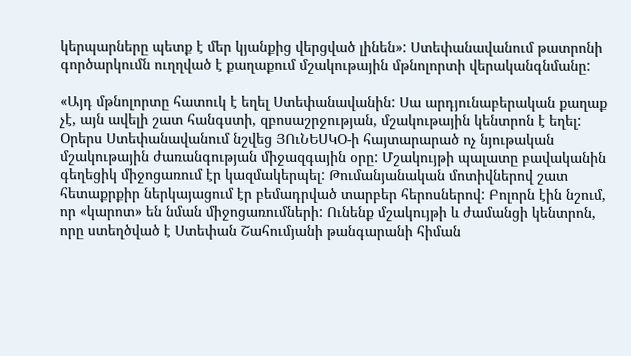կերպարները պետք է մեր կյանքից վերցված լինեն»: Ստեփանավանում թատրոնի գործարկումն ուղղված է քաղաքում մշակութային մթնոլորտի վերականգնմանը:

«Այդ մթնոլորտը հատուկ է եղել Ստեփանավանին: Սա արդյունաբերական քաղաք չէ, այն ավելի շատ հանգստի, զբոսաշրջության, մշակութային կենտրոն է եղել: Օրերս Ստեփանավանում նշվեց ՅՈւՆԵՍԿՕ-ի հայտարարած ոչ նյութական մշակութային ժառանգության միջազգային օրը: Մշակույթի պալատը բավականին գեղեցիկ միջոցառում էր կազմակերպել: Թումանյանական մոտիվներով շատ հետաքրքիր ներկայացում էր բեմադրված տարբեր հերոսներով: Բոլորն էին նշում, որ «կարոտ» են նման միջոցառումների: Ունենք մշակույթի և ժամանցի կենտրոն, որը ստեղծված է Ստեփան Շահումյանի թանգարանի հիման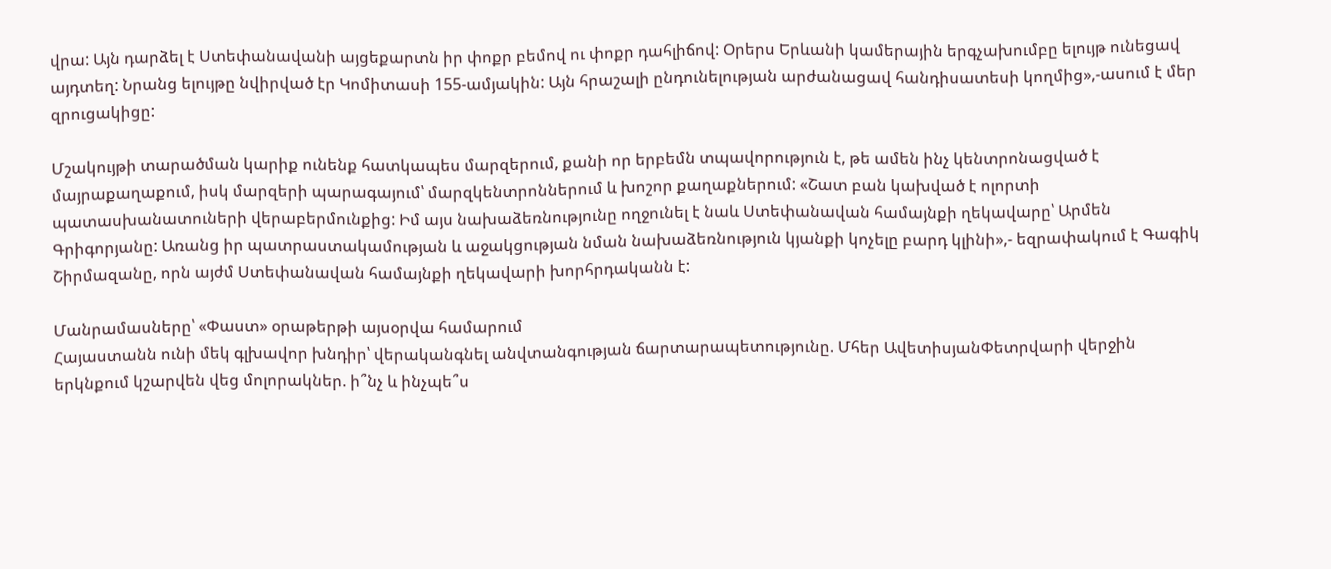վրա: Այն դարձել է Ստեփանավանի այցեքարտն իր փոքր բեմով ու փոքր դահլիճով: Օրերս Երևանի կամերային երգչախումբը ելույթ ունեցավ այդտեղ: Նրանց ելույթը նվիրված էր Կոմիտասի 155-ամյակին: Այն հրաշալի ընդունելության արժանացավ հանդիսատեսի կողմից»,-ասում է մեր զրուցակիցը:

Մշակույթի տարածման կարիք ունենք հատկապես մարզերում, քանի որ երբեմն տպավորություն է, թե ամեն ինչ կենտրոնացված է մայրաքաղաքում, իսկ մարզերի պարագայում՝ մարզկենտրոններում և խոշոր քաղաքներում: «Շատ բան կախված է ոլորտի պատասխանատուների վերաբերմունքից: Իմ այս նախաձեռնությունը ողջունել է նաև Ստեփանավան համայնքի ղեկավարը՝ Արմեն Գրիգորյանը: Առանց իր պատրաստակամության և աջակցության նման նախաձեռնություն կյանքի կոչելը բարդ կլինի»,- եզրափակում է Գագիկ Շիրմազանը, որն այժմ Ստեփանավան համայնքի ղեկավարի խորհրդականն է:

Մանրամասները՝ «Փաստ» օրաթերթի այսօրվա համարում
Հայաստանն ունի մեկ գլխավոր խնդիր՝ վերականգնել անվտանգության ճարտարապետությունը. Մհեր ԱվետիսյանՓետրվարի վերջին երկնքում կշարվեն վեց մոլորակներ. ի՞նչ և ինչպե՞ս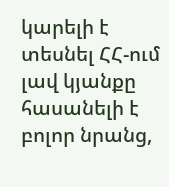կարելի է տեսնել ՀՀ-ում լավ կյանքը հասանելի է բոլոր նրանց,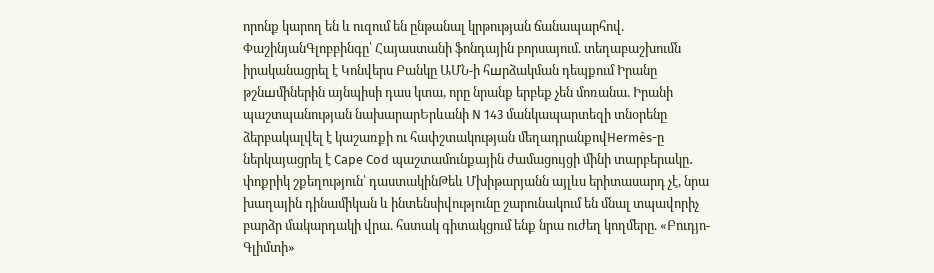որոնք կարող են և ուզում են ընթանալ կրթության ճանապարհով. ՓաշինյանԳլոբբինգը՝ Հայաստանի ֆոնդային բորսայում. տեղաբաշխումն իրականացրել է Կոնվերս Բանկը ԱՄՆ-ի հшրձակման դեպքում Իրանը թշնшմիներին այնպիսի դաս կտա, որը նրանք երբեք չեն մոռանա. Իրանի պաշտպանության նախարարԵրևանի N 143 մանկապարտեզի տնօրենը ձերբակալվել է կաշառքի ու հափշտակության մեղադրանքովHermès-ը ներկայացրել է Cape Cod պաշտամունքային ժամացույցի մինի տարբերակը․ փոքրիկ շքեղություն՝ դաստակինԹեև Մխիթարյանն այլևս երիտասարդ չէ, նրա խաղային դինամիկան և ինտենսիվությունը շարունակում են մնալ տպավորիչ բարձր մակարդակի վրա. հստակ գիտակցում ենք նրա ուժեղ կողմերը. «Բուդյո-Գլիմտի»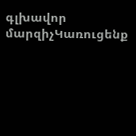գլխավոր մարզիչԿառուցենք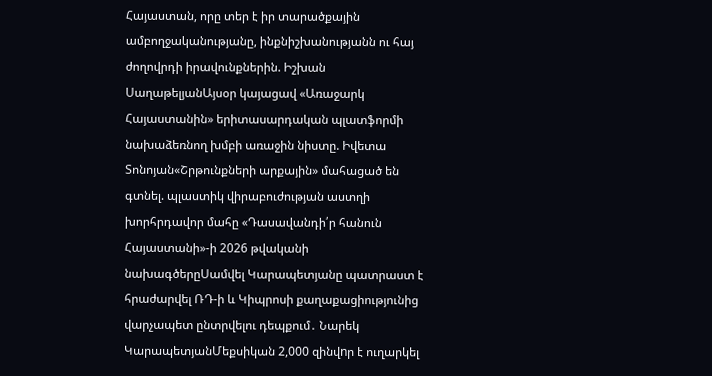Հայաստան, որը տեր է իր տարածքային ամբողջականությանը, ինքնիշխանությանն ու հայ ժողովրդի իրավունքներին. Իշխան ՍաղաթելյանԱյսօր կայացավ «Առաջարկ Հայաստանին» երիտասարդական պլատֆորմի նախաձեռնող խմբի առաջին նիստը. Իվետա Տոնոյան«Շրթունքների արքային» մահացած են գտնել. պլաստիկ վիրաբուժության աստղի խորհրդավոր մահը «Դասավանդի՛ր հանուն Հայաստանի»-ի 2026 թվականի նախագծերըՍամվել Կարապետյանը պատրաստ է հրաժարվել ՌԴ-ի և Կիպրոսի քաղաքացիությունից վարչապետ ընտրվելու դեպքում․ Նարեկ ԿարապետյանՄեքսիկան 2,000 զինվnր է ուղարկել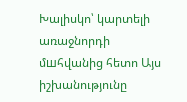Խալիսկո՝ կարտելի առաջնորդի մшհվանից հետո Այս իշխանությունը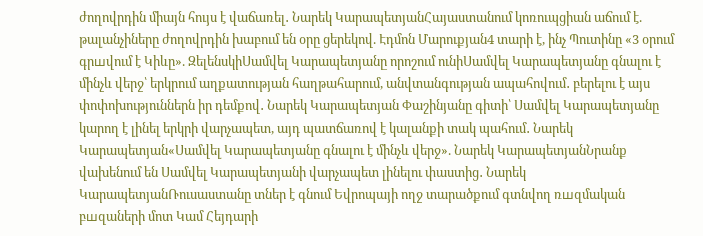ժողովրդին միայն հույս է վաճառել․ Նարեկ ԿարապետյանՀայաստանում կոռուպցիան աճում է. թալանչիները ժողովրդին խաբում են օրը ցերեկով. Էդմոն Մարուքյան4 տարի է, ինչ Պուտինը «3 օրում գրшվում է Կիևը». ԶելենսկիՍամվել Կարապետյանը որոշում ունիՍամվել Կարապետյանը գնալու է մինչև վերջ՝ երկրում աղքատության հաղթահարում, անվտանգության ապահովում․ բերելու է այս փոփոխություններն իր դեմքով․ Նարեկ Կարապետյան Փաշինյանը գիտի՝ Սամվել Կարապետյանը կարող է լինել երկրի վարչապետ, այդ պատճառով է կալանքի տակ պահում․ Նարեկ Կարապետյան«Սամվել Կարապետյանը գնալու է մինչև վերջ». Նարեկ ԿարապետյանՆրանք վախենում են Սամվել Կարապետյանի վարչապետ լինելու փաստից․ Նարեկ ԿարապետյանՌուսաստանը տներ է գնում Եվրոպայի ողջ տարածքում գտնվող ռшզմական բшզաների մոտ Կամ Հեյդարի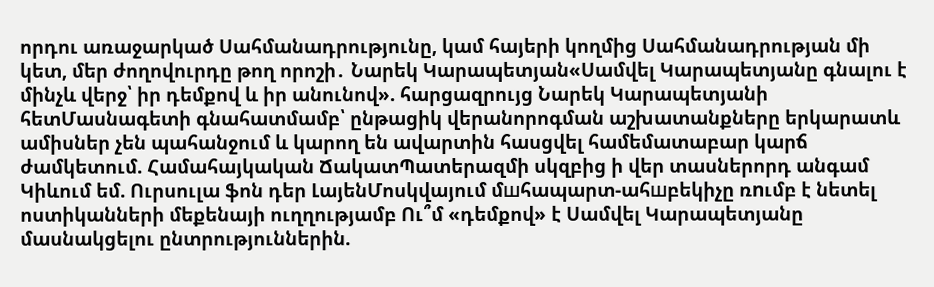որդու առաջարկած Սահմանադրությունը, կամ հայերի կողմից Սահմանադրության մի կետ, մեր ժողովուրդը թող որոշի․ Նարեկ Կարապետյան«Սամվել Կարապետյանը գնալու է մինչև վերջ՝ իր դեմքով և իր անունով». հարցազրույց Նարեկ Կարապետյանի հետՄասնագետի գնահատմամբ՝ ընթացիկ վերանորոգման աշխատանքները երկարատև ամիսներ չեն պահանջում և կարող են ավարտին հասցվել համեմատաբար կարճ ժամկետում. Համահայկական ՃակատՊատերազմի սկզբից ի վեր տասներորդ անգամ Կիևում եմ. Ուրսուլա ֆոն դեր ԼայենՄոսկվայում մшհապարտ-ահшբեկիչը ռnւմբ է նետել ոստիկանների մեքենայի ուղղությամբ Ու՞մ «դեմքով» է Սամվել Կարապետյանը մասնակցելու ընտրություններին.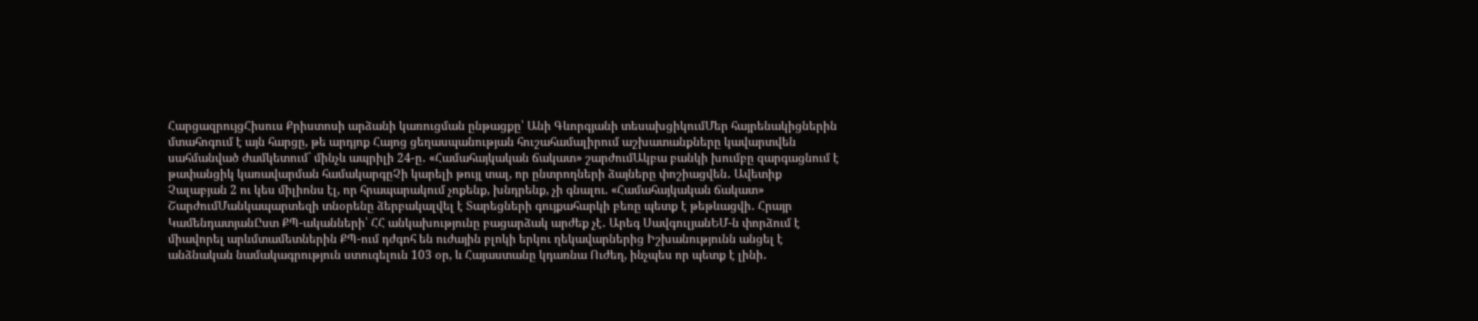ՀարցազրույցՀիսուս Քրիստոսի արձանի կառուցման ընթացքը՝ Անի Գևորգյանի տեսախցիկումՄեր հայրենակիցներին մտահոգում է այն հարցը, թե արդյոք Հայոց ցեղասպանության հուշահամալիրում աշխատանքները կավարտվեն սահմանված ժամկետում` մինչև ապրիլի 24-ը․ «Համահայկական ճակատ» շարժումԱկբա բանկի խումբը զարգացնում է թափանցիկ կառավարման համակարգըՉի կարելի թույլ տալ, որ ընտրողների ձայները փոշիացվեն․ Ավետիք Չալաբյան 2 ու կես միլիոնս էլ, որ հրապարակում չոքենք, խնդրենք, չի գնալու. «Համահայկական ճակատ» ՇարժումՄանկապարտեզի տնօրենը ձերբակալվել է Տարեցների գույքահարկի բեռը պետք է թեթևացվի․ Հրայր ԿամենդատյանԸստ ՔՊ-ականների՝ ՀՀ անկախությունը բացարձակ արժեք չէ․ Արեգ ՍավգուլյանԵՄ-ն փորձում է միավորել արևմտամետներին ՔՊ-ում դժգոհ են ուժային բլոկի երկու ղեկավարներից Իշխանությունն անցել է անձնական նամակագրություն ստուգելուն 103 օր, և Հայաստանը կդառնա Ուժեղ, ինչպես որ պետք է լինի․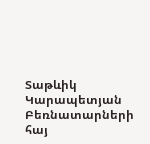Տաթևիկ Կարապետյան Բեռնատարների հայ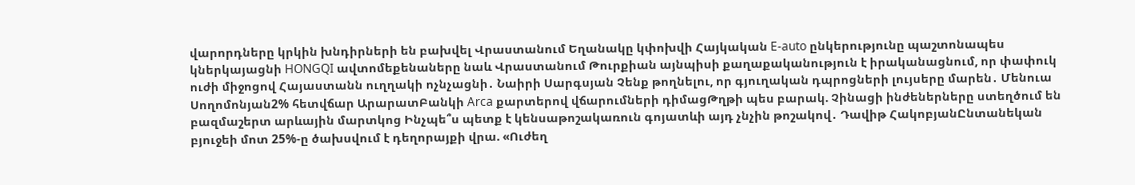վարորդները կրկին խնդիրների են բախվել Վրաստանում Եղանակը կփոխվի Հայկական E-auto ընկերությունը պաշտոնապես կներկայացնի HONGQI ավտոմեքենաները նաև Վրաստանում Թուրքիան այնպիսի քաղաքականություն է իրականացնում, որ փափուկ ուժի միջոցով Հայաստանն ուղղակի ոչնչացնի․ Նաիրի Սարգսյան Չենք թողնելու, որ գյուղական դպրոցների լույսերը մարեն․ Մենուա Սողոմոնյան2% հետվճար ԱրարատԲանկի Arca քարտերով վճարումների դիմացԹղթի պես բարակ. Չինացի ինժեներները ստեղծում են բազմաշերտ արևային մարտկոց Ինչպե՞ս պետք է կենսաթոշակառուն գոյատևի այդ չնչին թոշակով․ Դավիթ ՀակոբյանԸնտանեկան բյուջեի մոտ 25%-ը ծախսվում է դեղորայքի վրա. «Ուժեղ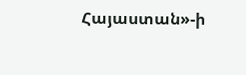Հայաստան»-ի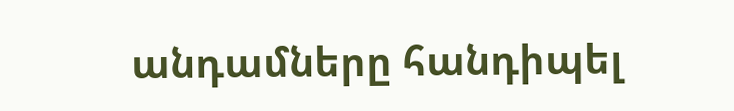անդամները հանդիպել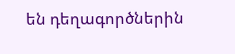են դեղագործներին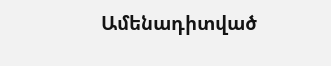Ամենադիտված